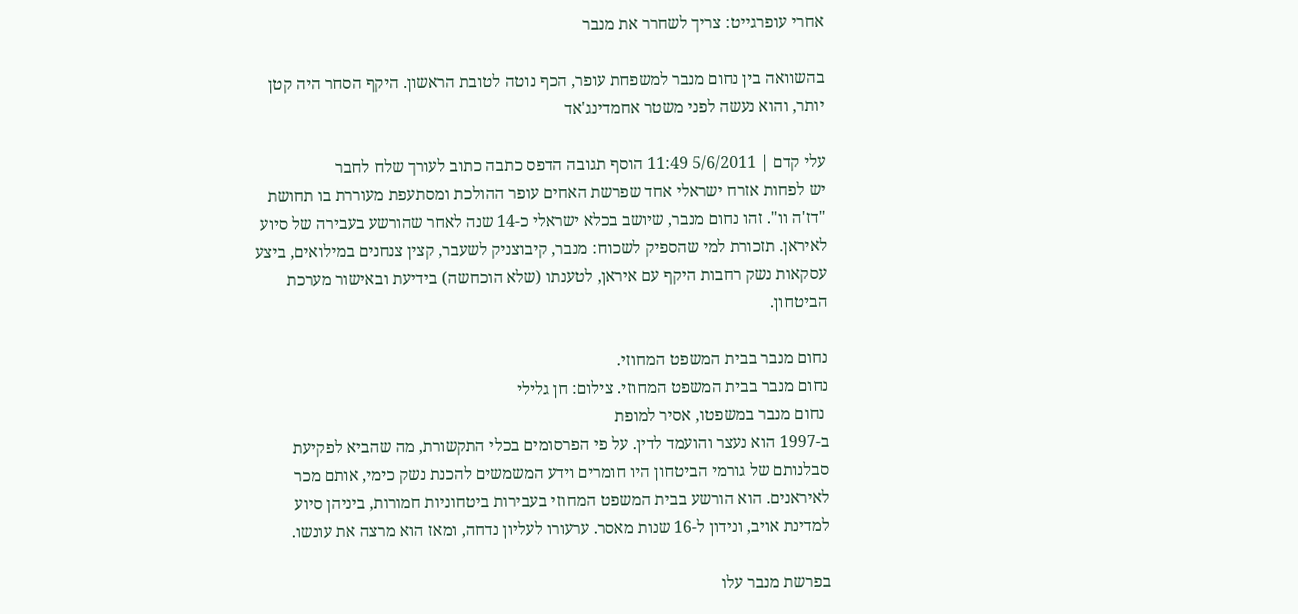אחרי עופרגייט: צריך לשחרר את מנבר

בהשוואה בין נחום מנבר למשפחת עופר, הכף נוטה לטובת הראשון. היקף הסחר היה קטן יותר, והוא נעשה לפני משטר אחמדינג'אד

עלי קדם | 5/6/2011 11:49 הוסף תגובה הדפס כתבה כתוב לעורך שלח לחבר
יש לפחות אזרח ישראלי אחד שפרשת האחים עופר ההולכת ומסתעפת מעוררת בו תחושת "דז'ה וו". זהו נחום מנבר, שיושב בכלא ישראלי כ-14 שנה לאחר שהורשע בעבירה של סיוע לאיראן. תזכורת למי שהספיק לשכוח: מנבר, קיבוצניק לשעבר, קצין צנחנים במילואים, ביצע עסקאות נשק רחבות היקף עם איראן, לטענתו (שלא הוכחשה) בידיעת ובאישור מערכת הביטחון.

נחום מנבר בבית המשפט המחוזי.
נחום מנבר בבית המשפט המחוזי. צילום: חן גלילי
 נחום מנבר במשפטו, אסיר למופת
ב-1997 הוא נעצר והועמד לדין. על פי הפרסומים בכלי התקשורת, מה שהביא לפקיעת סבלנותם של גורמי הביטחון היו חומרים וידע המשמשים להכנת נשק כימי, אותם מכר לאיראנים. הוא הורשע בבית המשפט המחוזי בעבירות ביטחוניות חמורות, ביניהן סיוע למדינת אויב, ונידון ל-16 שנות מאסר. ערעורו לעליון נדחה, ומאז הוא מרצה את עונשו.

בפרשת מנבר עלו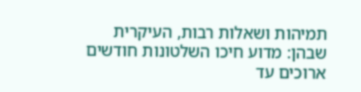תמיהות ושאלות רבות, העיקרית שבהן: מדוע חיכו השלטונות חודשים ארוכים עד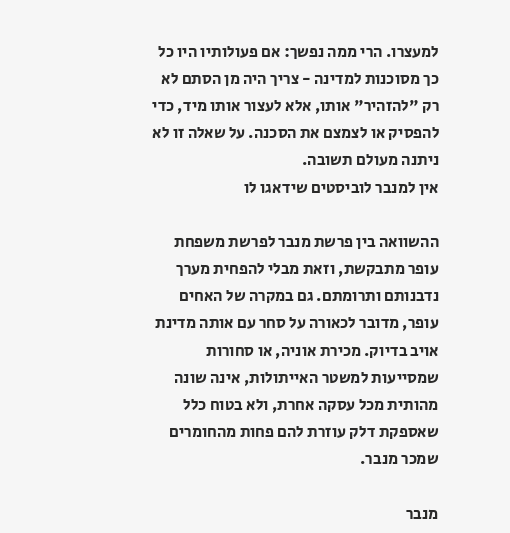למעצרו. הרי ממה נפשך: אם פעולותיו היו כל כך מסוכנות למדינה - צריך היה מן הסתם לא רק "להזהיר" אותו, אלא לעצור אותו מיד, כדי להפסיק או לצמצם את הסכנה. על שאלה זו לא ניתנה מעולם תשובה.
אין למנבר לוביסטים שידאגו לו

ההשוואה בין פרשת מנבר לפרשת משפחת עופר מתבקשת, וזאת מבלי להפחית מערך נדבנותם ותרומתם. גם במקרה של האחים עופר, מדובר לכאורה על סחר עם אותה מדינת אויב בדיוק. מכירת אוניה, או סחורות שמסייעות למשטר האייתולות, אינה שונה מהותית מכל עסקה אחרת, ולא בטוח כלל שאספקת דלק עוזרת להם פחות מהחומרים שמכר מנבר.

מנבר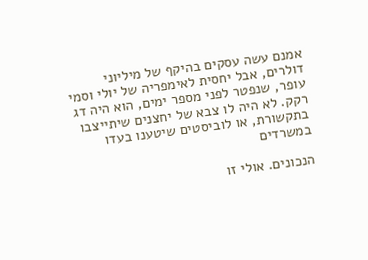אמנם עשה עסקים בהיקף של מיליוני דולרים, אבל יחסית לאימפריה של יולי וסמי עופר, שנפטר לפני מספר ימים, הוא היה דג רקק. לא היה לו צבא של יחצנים שיתייצבו בתקשורת, או לוביסטים שיטענו בעדו במשרדים

הנכונים. אולי זו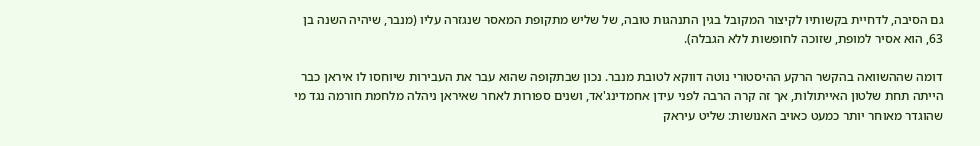גם הסיבה, לדחיית בקשותיו לקיצור המקובל בגין התנהגות טובה, של שליש מתקופת המאסר שנגזרה עליו (מנבר, שיהיה השנה בן 63, הוא אסיר למופת, שזוכה לחופשות ללא הגבלה).

דומה שההשוואה בהקשר הרקע ההיסטורי נוטה דווקא לטובת מנבר. נכון שבתקופה שהוא עבר את העבירות שיוחסו לו איראן כבר הייתה תחת שלטון האייתולות, אך זה קרה הרבה לפני עידן אחמדינג'אד, ושנים ספורות לאחר שאיראן ניהלה מלחמת חורמה נגד מי שהוגדר מאוחר יותר כמעט כאויב האנושות: שליט עיראק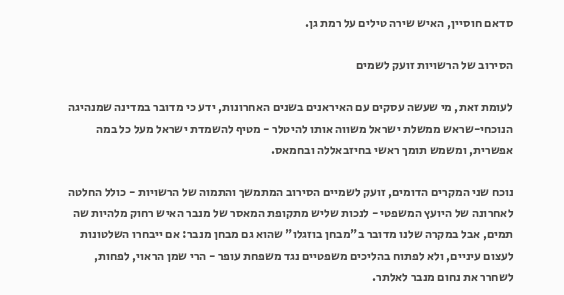סדאם חוסיין, האיש שירה טילים על רמת גן.

הסירוב של הרשויות זועק לשמים

לעומת זאת, מי שעשה עסקים עם האיראנים בשנים האחרונות, ידע כי מדובר במדינה שמנהיגה הנוכחי-שראש ממשלת ישראל משווה אותו להיטלר - מטיף להשמדת ישראל מעל כל במה אפשרית, ומשמש תומך ראשי בחיזבאללה ובחמאס.

נוכח שני המקרים הדומים, זועק לשמיים הסירוב המתמשך והתמוה של הרשויות - כולל החלטה לאחרונה של היועץ המשפטי - לנכות שליש מתקופת המאסר של מנבר האיש רחוק מלהיות שה תמים, אבל במקרה שלנו מדובר ב"מבחן בוזגלו" שהוא גם מבחן מנבר: אם ייבחרו השלטונות לעצום עיניים, ולא לפתוח בהליכים משפטיים נגד משפחת עופר - הרי שמן הראוי, לפחות, לשחרר את נחום מנבר לאלתר.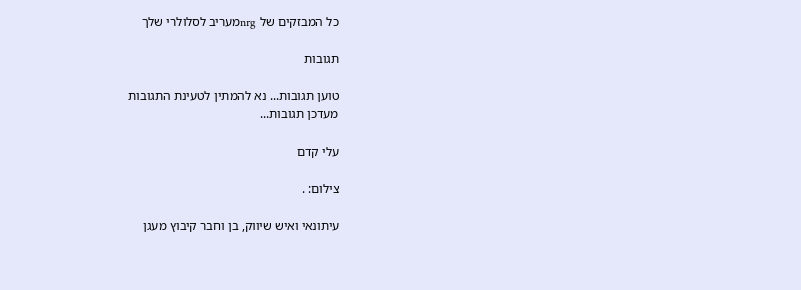כל המבזקים של nrgמעריב לסלולרי שלך

תגובות

טוען תגובות... נא להמתין לטעינת התגובות
מעדכן תגובות...

עלי קדם

צילום: .

עיתונאי ואיש שיווק, בן וחבר קיבוץ מעגן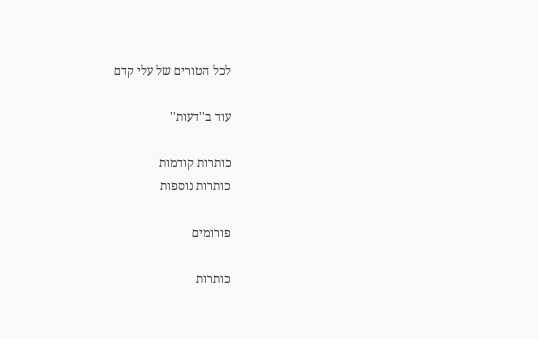לכל הטורים של עלי קדם

עוד ב''דעות''

כותרות קודמות
כותרות נוספות

פורומים

כותרות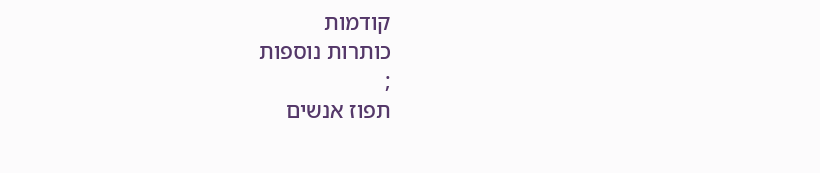קודמות
כותרות נוספות
;
תפוז אנשים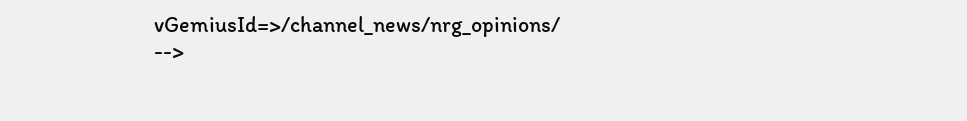vGemiusId=>/channel_news/nrg_opinions/ -->